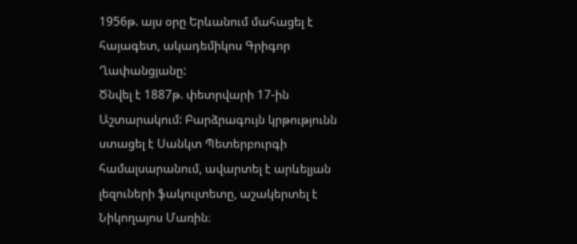1956թ. այս օրը Երևանում մահացել է հայագետ, ակադեմիկոս Գրիգոր Ղափանցյանը:
Ծնվել է 1887թ. փետրվարի 17-ին Աշտարակում: Բարձրագույն կրթությունն ստացել է Սանկտ Պետերբուրգի համալսարանում, ավարտել է արևելյան լեզուների ֆակուլտետը, աշակերտել է Նիկողայոս Մառին։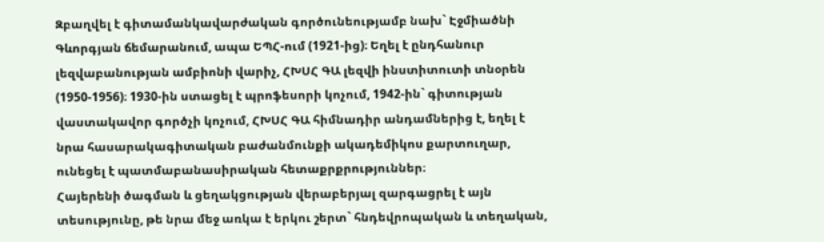Զբաղվել է գիտամանկավարժական գործունեությամբ նախ` Էջմիածնի Գևորգյան ճեմարանում, ապա ԵՊՀ-ում (1921-ից)։ Եղել է ընդհանուր լեզվաբանության ամբիոնի վարիչ, ՀԽՍՀ ԳԱ լեզվի ինստիտուտի տնօրեն (1950-1956)։ 1930-ին ստացել է պրոֆեսորի կոչում, 1942-ին` գիտության վաստակավոր գործչի կոչում, ՀԽՍՀ ԳԱ հիմնադիր անդամներից է, եղել է նրա հասարակագիտական բաժանմունքի ակադեմիկոս քարտուղար, ունեցել է պատմաբանասիրական հետաքրքրություններ։
Հայերենի ծագման և ցեղակցության վերաբերյալ զարգացրել է այն տեսությունը, թե նրա մեջ առկա է երկու շերտ` հնդեվրոպական և տեղական,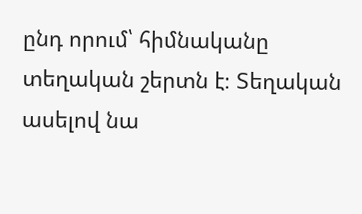ընդ որում՝ հիմնականը տեղական շերտն է։ Տեղական ասելով նա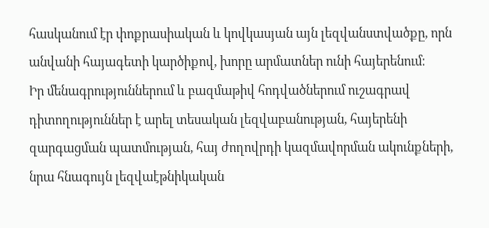հասկանում էր փոքրասիական և կովկասյան այն լեզվանստվածքը, որն անվանի հայագետի կարծիքով, խորը արմատներ ունի հայերենում։
Իր մենագրություններում և բազմաթիվ հոդվածներում ուշագրավ դիտողություններ է արել տեսական լեզվաբանության, հայերենի զարգացման պատմության, հայ ժողովրդի կազմավորման ակունքների, նրա հնագույն լեզվաէթնիկական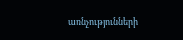առնչությունների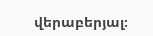վերաբերյալ։